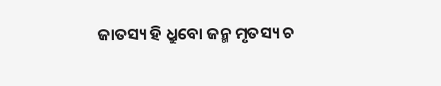ଜାତସ୍ୟ ହି ଧ୍ରୁବୋ ଜନ୍ମ ମୃତସ୍ୟ ଚ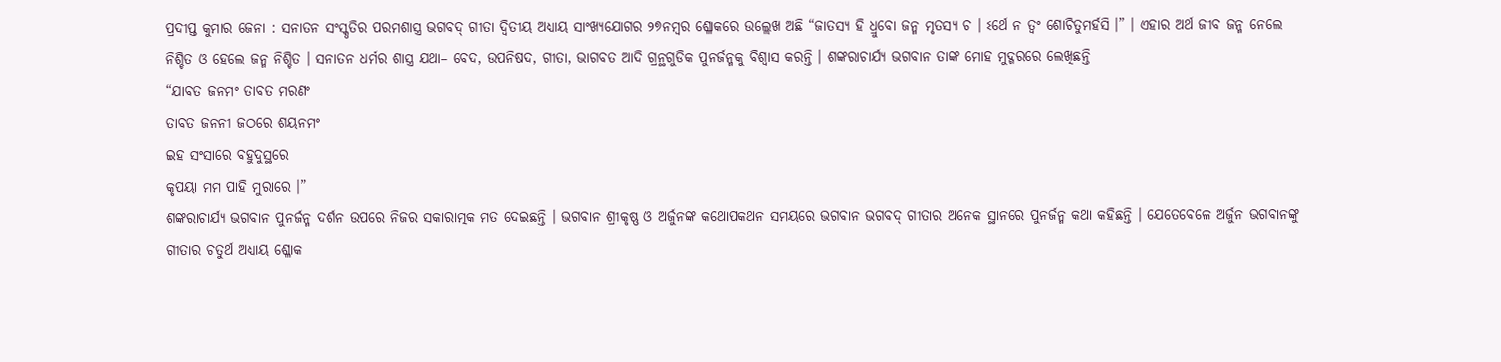ପ୍ରଦୀପ୍ତ କୁମାର ଜେନା : ସନାତନ ସଂସ୍କୃତିର ପରମଶାସ୍ତ୍ର ଭଗବଦ୍ ଗୀତା ଦ୍ୱିତୀୟ ଅଧ୍ୟାୟ ସାଂଖ୍ୟଯୋଗର ୨୭ନମ୍ବର ଶ୍ଳୋକରେ ଉଲ୍ଲେଖ ଅଛି “ଜାତସ୍ୟ ହି ଧ୍ରୁବୋ ଜନ୍ମ ମୃତସ୍ୟ ଚ । ଽର୍ଥେ ନ ତ୍ୱଂ ଶୋଚିତୁମର୍ହସି ।” । ଏହାର ଅର୍ଥ ଜୀବ ଜନ୍ମ ନେଲେ ନିଶ୍ଚିତ ଓ ହେଲେ ଜନ୍ମ ନିଶ୍ଚିତ । ସନାତନ ଧର୍ମର ଶାସ୍ତ୍ର ଯଥା– ବେଦ, ଉପନିଷଦ, ଗୀତା, ଭାଗବତ ଆଦି ଗ୍ରନ୍ଥଗୁଡିକ ପୁନର୍ଜନ୍ମକୁ ବିଶ୍ୱାସ କରନ୍ତି । ଶଙ୍କରାଚାର୍ଯ୍ୟ ଭଗବାନ ତାଙ୍କ ମୋହ ମୁଦ୍ଗରରେ ଲେଖିଛନ୍ତି
“ଯାବତ ଜନମଂ ତାବତ ମରଣଂ
ତାବତ ଜନନୀ ଜଠରେ ଶୟନମଂ
ଇହ ସଂସାରେ ବହୁଦୁସ୍ଥରେ
କୃପୟା ମମ ପାହି ମୁରାରେ ।”
ଶଙ୍କରାଚାର୍ଯ୍ୟ ଭଗବାନ ପୁନର୍ଜନ୍ମ ଦର୍ଶନ ଉପରେ ନିଜର ସକାରାତ୍ମକ ମତ ଦେଇଛନ୍ତି । ଭଗବାନ ଶ୍ରୀକୃଷ୍ଣ ଓ ଅର୍ଜୁନଙ୍କ କଥୋପକଥନ ସମୟରେ ଭଗବାନ ଭଗବଦ୍ ଗୀତାର ଅନେକ ସ୍ଥାନରେ ପୁନର୍ଜନ୍ମ କଥା କହିଛନ୍ତି । ଯେତେବେଳେ ଅର୍ଜୁନ ଭଗବାନଙ୍କୁ ଗୀତାର ଚତୁର୍ଥ ଅଧ୍ୟାୟ ଶ୍ଳୋକ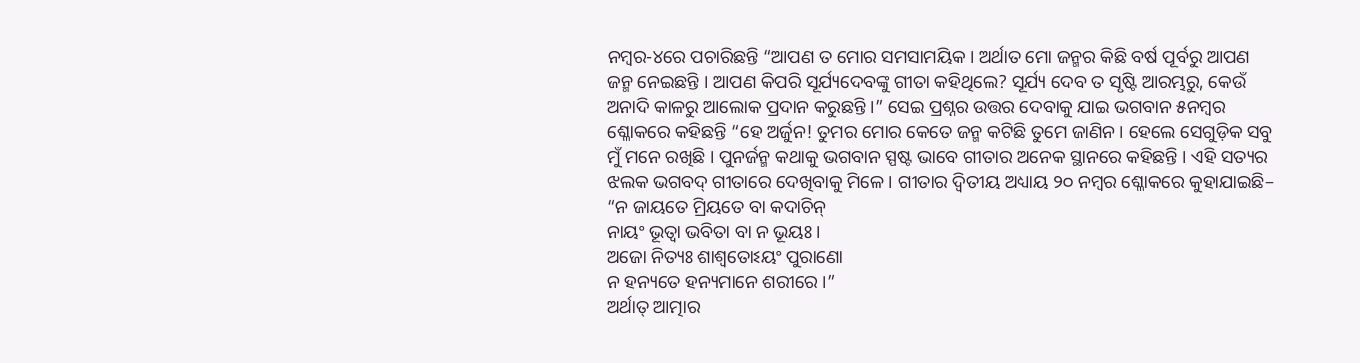ନମ୍ବର-୪ରେ ପଚାରିଛନ୍ତି “ଆପଣ ତ ମୋର ସମସାମୟିକ । ଅର୍ଥାତ ମୋ ଜନ୍ମର କିଛି ବର୍ଷ ପୂର୍ବରୁ ଆପଣ ଜନ୍ମ ନେଇଛନ୍ତି । ଆପଣ କିପରି ସୂର୍ଯ୍ୟଦେବଙ୍କୁ ଗୀତା କହିଥିଲେ? ସୂର୍ଯ୍ୟ ଦେବ ତ ସୃଷ୍ଟି ଆରମ୍ଭରୁ, କେଉଁ ଅନାଦି କାଳରୁ ଆଲୋକ ପ୍ରଦାନ କରୁଛନ୍ତି ।” ସେଇ ପ୍ରଶ୍ନର ଉତ୍ତର ଦେବାକୁ ଯାଇ ଭଗବାନ ୫ନମ୍ବର ଶ୍ଳୋକରେ କହିଛନ୍ତି “ହେ ଅର୍ଜୁନ! ତୁମର ମୋର କେତେ ଜନ୍ମ କଟିଛି ତୁମେ ଜାଣିନ । ହେଲେ ସେଗୁଡ଼ିକ ସବୁ ମୁଁ ମନେ ରଖିଛି । ପୁନର୍ଜନ୍ମ କଥାକୁ ଭଗବାନ ସ୍ପଷ୍ଟ ଭାବେ ଗୀତାର ଅନେକ ସ୍ଥାନରେ କହିଛନ୍ତି । ଏହି ସତ୍ୟର ଝଲକ ଭଗବଦ୍ ଗୀତାରେ ଦେଖିବାକୁ ମିଳେ । ଗୀତାର ଦ୍ୱିତୀୟ ଅଧ୍ୟାୟ ୨୦ ନମ୍ବର ଶ୍ଳୋକରେ କୁହାଯାଇଛି–
“ନ ଜାୟତେ ମ୍ରିୟତେ ବା କଦାଚିନ୍
ନାୟଂ ଭୂତ୍ୱା ଭବିତା ବା ନ ଭୂୟଃ ।
ଅଜୋ ନିତ୍ୟଃ ଶାଶ୍ୱତୋଽୟଂ ପୁରାଣୋ
ନ ହନ୍ୟତେ ହନ୍ୟମାନେ ଶରୀରେ ।”
ଅର୍ଥାତ୍ ଆତ୍ମାର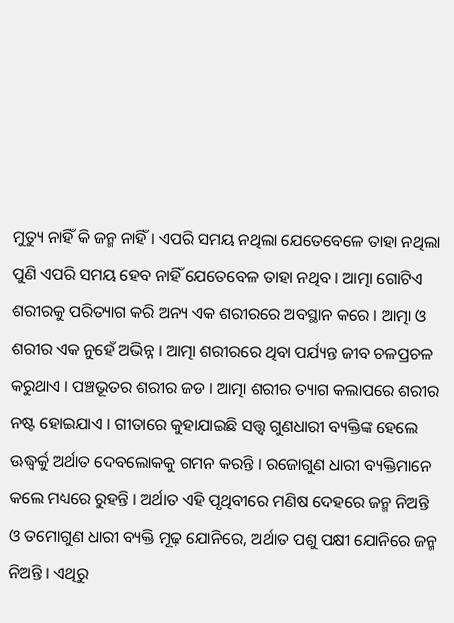ମୁତ୍ୟୁ ନାହିଁ କି ଜନ୍ମ ନାହିଁ । ଏପରି ସମୟ ନଥିଲା ଯେତେବେଳେ ତାହା ନଥିଲା ପୁଣି ଏପରି ସମୟ ହେବ ନାହିଁ ଯେତେବେଳ ତାହା ନଥିବ । ଆତ୍ମା ଗୋଟିଏ ଶରୀରକୁ ପରିତ୍ୟାଗ କରି ଅନ୍ୟ ଏକ ଶରୀରରେ ଅବସ୍ଥାନ କରେ । ଆତ୍ମା ଓ ଶରୀର ଏକ ନୁହେଁ ଅଭିନ୍ନ । ଆତ୍ମା ଶରୀରରେ ଥିବା ପର୍ଯ୍ୟନ୍ତ ଜୀବ ଚଳପ୍ରଚଳ କରୁଥାଏ । ପଞ୍ଚଭୂତର ଶରୀର ଜଡ । ଆତ୍ମା ଶରୀର ତ୍ୟାଗ କଲାପରେ ଶରୀର ନଷ୍ଟ ହୋଇଯାଏ । ଗୀତାରେ କୁହାଯାଇଛି ସତ୍ତ୍ୱ ଗୁଣଧାରୀ ବ୍ୟକ୍ତିଙ୍କ ହେଲେ ଊଦ୍ଧ୍ୱର୍କୁ ଅର୍ଥାତ ଦେବଲୋକକୁ ଗମନ କରନ୍ତି । ରଜୋଗୁଣ ଧାରୀ ବ୍ୟକ୍ତିମାନେ କଲେ ମଧ୍ୟରେ ରୁହନ୍ତି । ଅର୍ଥାତ ଏହି ପୃଥିବୀରେ ମଣିଷ ଦେହରେ ଜନ୍ମ ନିଅନ୍ତି ଓ ତମୋଗୁଣ ଧାରୀ ବ୍ୟକ୍ତି ମୂଢ଼ ଯୋନିରେ, ଅର୍ଥାତ ପଶୁ ପକ୍ଷୀ ଯୋନିରେ ଜନ୍ମ ନିଅନ୍ତି । ଏଥିରୁ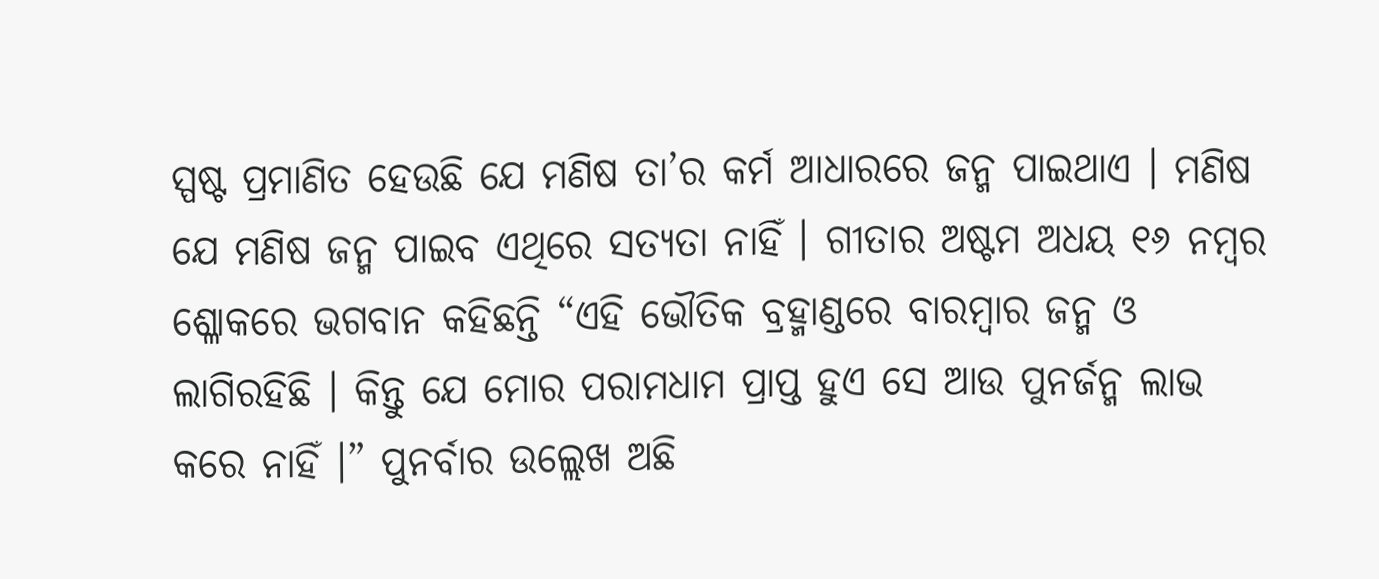ସ୍ପଷ୍ଟ ପ୍ରମାଣିତ ହେଉଛି ଯେ ମଣିଷ ତା’ର କର୍ମ ଆଧାରରେ ଜନ୍ମ ପାଇଥାଏ । ମଣିଷ ଯେ ମଣିଷ ଜନ୍ମ ପାଇବ ଏଥିରେ ସତ୍ୟତା ନାହିଁ । ଗୀତାର ଅଷ୍ଟମ ଅଧୟ ୧୬ ନମ୍ବର ଶ୍ଳୋକରେ ଭଗବାନ କହିଛନ୍ତି “ଏହି ଭୌତିକ ବ୍ରହ୍ମାଣ୍ଡରେ ବାରମ୍ବାର ଜନ୍ମ ଓ ଲାଗିରହିଛି । କିନ୍ତୁ ଯେ ମୋର ପରାମଧାମ ପ୍ରାପ୍ତ ହୁଏ ସେ ଆଉ ପୁନର୍ଜନ୍ମ ଲାଭ କରେ ନାହିଁ ।” ପୁନର୍ବାର ଉଲ୍ଲେଖ ଅଛି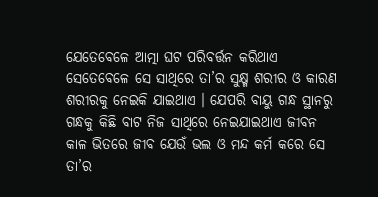ଯେତେବେଳେ ଆତ୍ମା ଘଟ ପରିବର୍ତ୍ତନ କରିଥାଏ ସେତେବେଳେ ସେ ସାଥିରେ ତା’ର ସୁକ୍ଷ୍ମ ଶରୀର ଓ କାରଣ ଶରୀରକୁ ନେଇକି ଯାଇଥାଏ । ଯେପରି ବାୟୁ ଗନ୍ଧ ସ୍ଥାନରୁ ଗନ୍ଧକୁ କିଛି ବାଟ ନିଜ ସାଥିରେ ନେଇଯାଇଥାଏ ଜୀବନ କାଳ ଭିତରେ ଜୀବ ଯେଉଁ ଭଲ ଓ ମନ୍ଦ କର୍ମ କରେ ସେ ତା’ର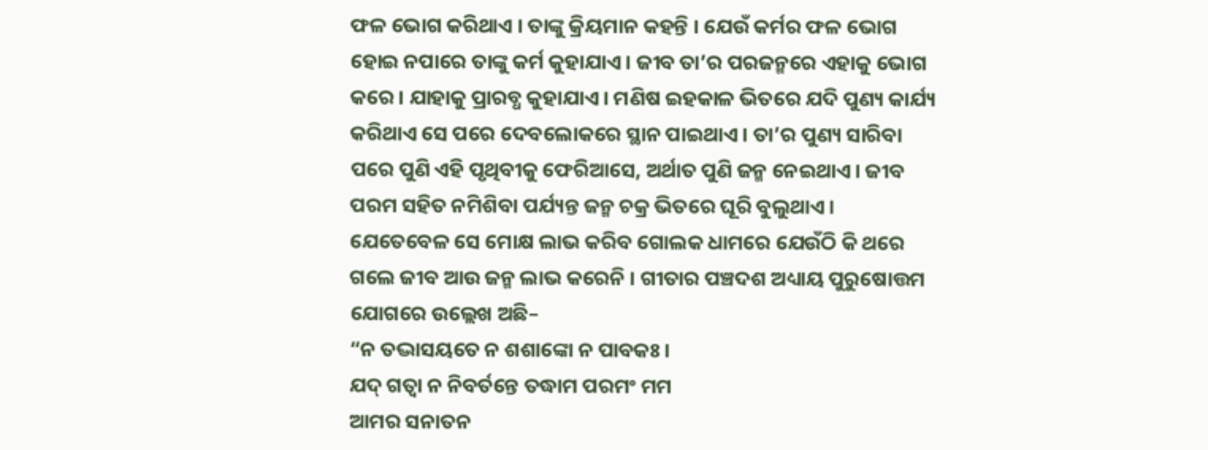ଫଳ ଭୋଗ କରିଥାଏ । ତାଙ୍କୁ କ୍ରିୟମାନ କହନ୍ତି । ଯେଉଁ କର୍ମର ଫଳ ଭୋଗ ହୋଇ ନପାରେ ତାଙ୍କୁ କର୍ମ କୁହାଯାଏ । ଜୀବ ତା’ର ପରଜନ୍ମରେ ଏହାକୁ ଭୋଗ କରେ । ଯାହାକୁ ପ୍ରାରବ୍ଧ କୁହାଯାଏ । ମଣିଷ ଇହକାଳ ଭିତରେ ଯଦି ପୁଣ୍ୟ କାର୍ଯ୍ୟ କରିଥାଏ ସେ ପରେ ଦେବଲୋକରେ ସ୍ଥାନ ପାଇଥାଏ । ତା’ର ପୁଣ୍ୟ ସାରିବା ପରେ ପୁଣି ଏହି ପୃଥିବୀକୁ ଫେରିଆସେ, ଅର୍ଥାତ ପୁଣି ଜନ୍ମ ନେଇଥାଏ । ଜୀବ ପରମ ସହିତ ନମିଶିବା ପର୍ଯ୍ୟନ୍ତ ଜନ୍ମ ଚକ୍ର ଭିତରେ ଘୂରି ବୁଲୁଥାଏ । ଯେତେବେଳ ସେ ମୋକ୍ଷ ଲାଭ କରିବ ଗୋଲକ ଧାମରେ ଯେଉଁଠି କି ଥରେ ଗଲେ ଜୀବ ଆଉ ଜନ୍ମ ଲାଭ କରେନି । ଗୀତାର ପଞ୍ଚଦଶ ଅଧ୍ୟାୟ ପୁରୁଷୋତ୍ତମ ଯୋଗରେ ଉଲ୍ଲେଖ ଅଛି–
“ନ ତଦ୍ଭାସୟତେ ନ ଶଶାଙ୍କୋ ନ ପାବକଃ ।
ଯଦ୍ ଗତ୍ୱା ନ ନିବର୍ତନ୍ତେ ତଦ୍ଧାମ ପରମଂ ମମ
ଆମର ସନାତନ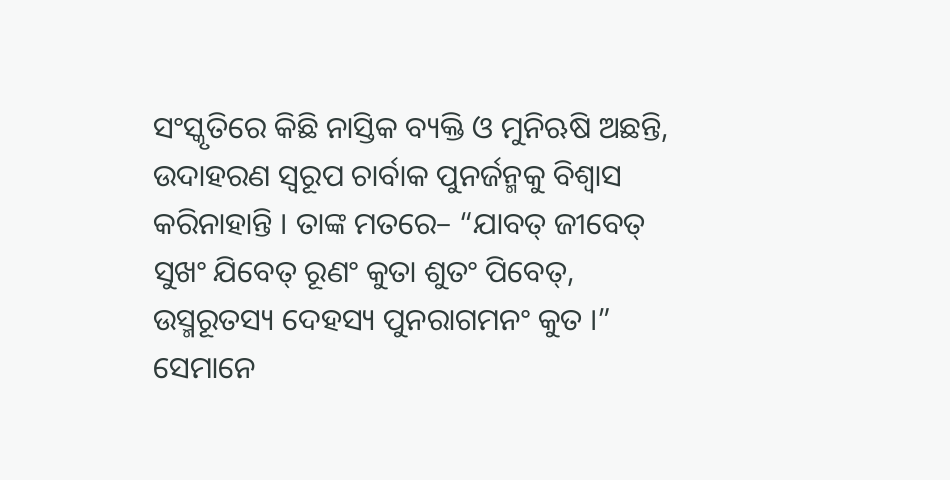ସଂସ୍କୃତିରେ କିଛି ନାସ୍ତିକ ବ୍ୟକ୍ତି ଓ ମୁନିଋଷି ଅଛନ୍ତି, ଉଦାହରଣ ସ୍ୱରୂପ ଚାର୍ବାକ ପୁନର୍ଜନ୍ମକୁ ବିଶ୍ୱାସ କରିନାହାନ୍ତି । ତାଙ୍କ ମତରେ– “ଯାବତ୍ ଜୀବେତ୍ ସୁଖଂ ଯିବେତ୍ ରୂଣଂ କୁତା ଶୁତଂ ପିବେତ୍, ଉସ୍ମରୂତସ୍ୟ ଦେହସ୍ୟ ପୁନରାଗମନଂ କୁତ ।” ସେମାନେ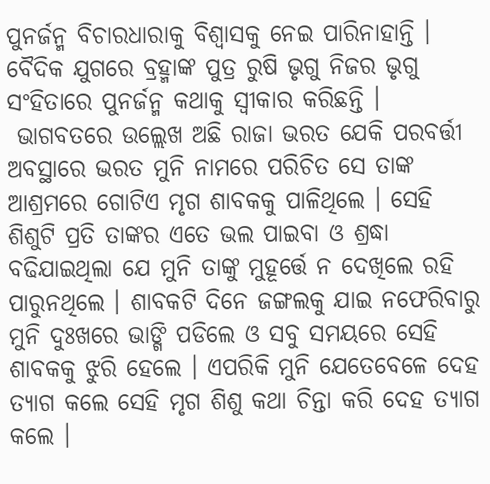ପୁନର୍ଜନ୍ମ ବିଚାରଧାରାକୁ ବିଶ୍ୱାସକୁ ନେଇ ପାରିନାହାନ୍ତି । ବୈଦିକ ଯୁଗରେ ବ୍ରହ୍ମାଙ୍କ ପୁତ୍ର ରୁଷି ଭୃଗୁ ନିଜର ଭୃଗୁ ସଂହିତାରେ ପୁନର୍ଜନ୍ମ କଥାକୁ ସ୍ୱୀକାର କରିଛନ୍ତି ।
 ଭାଗବତରେ ଉଲ୍ଲେଖ ଅଛି ରାଜା ଭରତ ଯେକି ପରବର୍ତ୍ତୀ ଅବସ୍ଥାରେ ଭରତ ମୁନି ନାମରେ ପରିଚିତ ସେ ତାଙ୍କ ଆଶ୍ରମରେ ଗୋଟିଏ ମୃଗ ଶାବକକୁ ପାଳିଥିଲେ । ସେହି ଶିଶୁଟି ପ୍ରତି ତାଙ୍କର ଏତେ ଭଲ ପାଇବା ଓ ଶ୍ରଦ୍ଧା ବଢିଯାଇଥିଲା ଯେ ମୁନି ତାଙ୍କୁ ମୁହୂର୍ତ୍ତେ ନ ଦେଖିଲେ ରହି ପାରୁନଥିଲେ । ଶାବକଟି ଦିନେ ଜଙ୍ଗଲକୁ ଯାଇ ନଫେରିବାରୁ ମୁନି ଦୁଃଖରେ ଭାଙ୍ଗି ପଡିଲେ ଓ ସବୁ ସମୟରେ ସେହି ଶାବକକୁ ଝୁରି ହେଲେ । ଏପରିକି ମୁନି ଯେତେବେଳେ ଦେହ ତ୍ୟାଗ କଲେ ସେହି ମୃଗ ଶିଶୁ କଥା ଚିନ୍ତା କରି ଦେହ ତ୍ୟାଗ କଲେ ।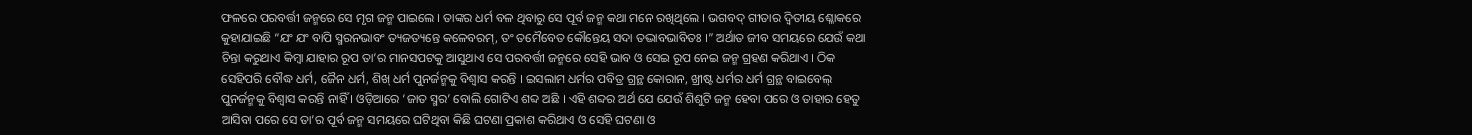ଫଳରେ ପରବର୍ତ୍ତୀ ଜନ୍ମରେ ସେ ମୃଗ ଜନ୍ମ ପାଇଲେ । ତାଙ୍କର ଧର୍ମ ବଳ ଥିବାରୁ ସେ ପୂର୍ବ ଜନ୍ମ କଥା ମନେ ରଖିଥିଲେ । ଭଗବଦ୍ ଗୀତାର ଦ୍ୱିତୀୟ ଶ୍ଳୋକରେ କୁହାଯାଇଛି “ଯଂ ଯଂ ବାପି ସ୍ମରନଭାବଂ ତ୍ୟଜତ୍ୟନ୍ତେ କଳେବରମ୍, ତଂ ତମୈବେତ କୌନ୍ତେୟ ସଦା ତଦ୍ଭାବଭାବିତଃ ।” ଅର୍ଥାତ ଜୀବ ସମୟରେ ଯେଉଁ କଥା ଚିନ୍ତା କରୁଥାଏ କିମ୍ବା ଯାହାର ରୂପ ତା’ର ମାନସପଟକୁ ଆସୁଥାଏ ସେ ପରବର୍ତ୍ତୀ ଜନ୍ମରେ ସେହି ଭାବ ଓ ସେଇ ରୂପ ନେଇ ଜନ୍ମ ଗ୍ରହଣ କରିଥାଏ । ଠିକ ସେହିପରି ବୌଦ୍ଧ ଧର୍ମ, ଜୈନ ଧର୍ମ, ଶିଖ୍ ଧର୍ମ ପୁନର୍ଜନ୍ମକୁ ବିଶ୍ୱାସ କରନ୍ତି । ଇସଲାମ ଧର୍ମର ପବିତ୍ର ଗ୍ରନ୍ଥ କୋରାନ, ଖ୍ରୀଷ୍ଟ ଧର୍ମର ଧର୍ମ ଗ୍ରନ୍ଥ ବାଇବେଲ୍ ପୁନର୍ଜନ୍ମକୁ ବିଶ୍ୱାସ କରନ୍ତି ନାହିଁ । ଓଡ଼ିଆରେ ‘ଜାତ ସ୍ମର’ ବୋଲି ଗୋଟିଏ ଶବ୍ଦ ଅଛି । ଏହି ଶବ୍ଦର ଅର୍ଥ ଯେ ଯେଉଁ ଶିଶୁଟି ଜନ୍ମ ହେବା ପରେ ଓ ତାହାର ହେତୁ ଆସିବା ପରେ ସେ ତା’ର ପୂର୍ବ ଜନ୍ମ ସମୟରେ ଘଟିଥିବା କିଛି ଘଟଣା ପ୍ରକାଶ କରିଥାଏ ଓ ସେହି ଘଟଣା ଓ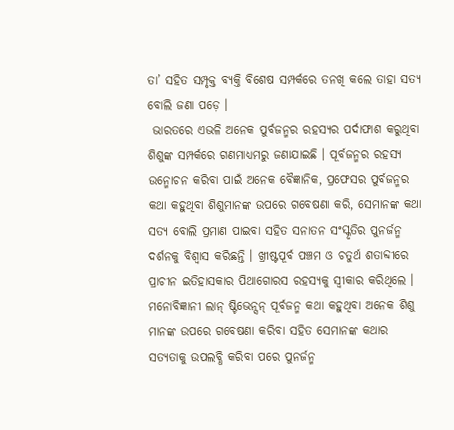ତା’ ସହିତ ସମ୍ପୃକ୍ତ ବ୍ୟକ୍ତି ବିଶେଷ ସମ୍ପର୍କରେ ତନଖି କଲେ ତାହା ସତ୍ୟ ବୋଲି ଜଣା ପଡ଼େ ।
 ଭାରତରେ ଏଭଳି ଅନେକ ପୁର୍ବଜନ୍ମର ରହସ୍ୟର ପର୍ଦାଫାଶ କରୁଥିବା ଶିଶୁଙ୍କ ସମ୍ପର୍କରେ ଗଣମାଧ୍ୟମରୁ ଜଣାଯାଇଛି । ପୂର୍ବଜନ୍ମର ରହସ୍ୟ ଉନ୍ମୋଚନ କରିବା ପାଇଁ ଅନେକ ବୈଜ୍ଞାନିକ, ପ୍ରଫେସର ପୁର୍ବଜନ୍ମର କଥା କହୁଥିବା ଶିଶୁମାନଙ୍କ ଉପରେ ଗବେଷଣା କରି, ସେମାନଙ୍କ କଥା ସତ୍ୟ ବୋଲି ପ୍ରମାଣ ପାଇବା ସହିତ ସନାତନ ସଂସ୍କୃତିର ପୁନର୍ଜନ୍ମ ଦର୍ଶନକୁ ବିଶ୍ୱାସ କରିଛନ୍ତି । ଖ୍ରୀଷ୍ଟପୂର୍ବ ପଞ୍ଚମ ଓ ଚତୁର୍ଥ ଶତାବ୍ଦୀରେ ପ୍ରାଚୀନ ଇତିହାସକାର ପିଥାଗୋରସ ରହସ୍ୟକୁ ସ୍ୱୀକାର କରିଥିଲେ । ମନୋବିଜ୍ଞାନୀ ଲାନ୍ ଷ୍ଟିଭେନ୍ସନ୍ ପୂର୍ବଜନ୍ମ କଥା କହୁଥିବା ଅନେକ ଶିଶୁ ମାନଙ୍କ ଉପରେ ଗବେଷଣା କରିବା ସହିତ ସେମାନଙ୍କ କଥାର ସତ୍ୟତାକୁ ଉପଲବ୍ଧି କରିବା ପରେ ପୁନର୍ଜନ୍ମ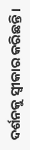ଦର୍ଶନକୁ ସ୍ୱୀକାର କରିଛନ୍ତି ।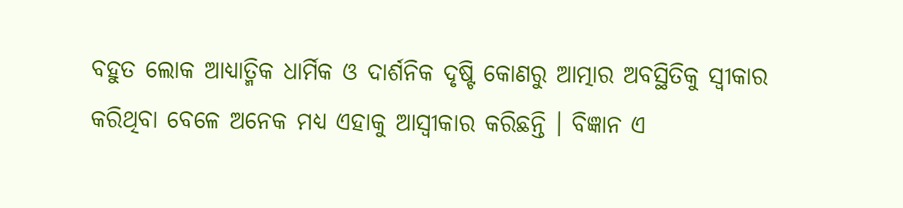ବହୁତ ଲୋକ ଆଧ୍ୟାତ୍ମିକ ଧାର୍ମିକ ଓ ଦାର୍ଶନିକ ଦୃଷ୍ଟି କୋଣରୁ ଆତ୍ମାର ଅବସ୍ଥିତିକୁ ସ୍ୱୀକାର କରିଥିବା ବେଳେ ଅନେକ ମଧ୍ୟ ଏହାକୁ ଆସ୍ୱୀକାର କରିଛନ୍ତି । ବିଜ୍ଞାନ ଏ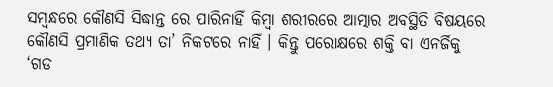ସମ୍ବନ୍ଧରେ କୌଣସି ସିଦ୍ଧାନ୍ତ ରେ ପାରିନାହିଁ କିମ୍ବା ଶରୀରରେ ଆତ୍ମାର ଅବସ୍ଥିତି ବିଷୟରେ କୌଣସି ପ୍ରମାଣିକ ତଥ୍ୟ ତା’ ନିକଟରେ ନାହିଁ । କିନ୍ତୁ ପରୋକ୍ଷରେ ଶକ୍ତି ବା ଏନର୍ଜିକୁ ‘ଗଡ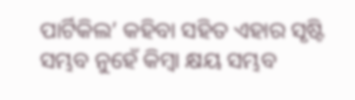ପାର୍ଟିକିଲ’ କହିବା ସହିତ ଏହାର ସୃଷ୍ଟି ସମ୍ଭବ ନୁହେଁ କିମ୍ବା କ୍ଷୟ ସମ୍ଭବ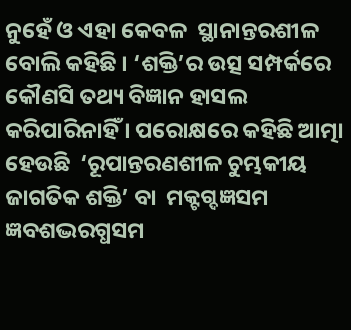ନୁହେଁ ଓ ଏହା କେବଳ  ସ୍ଥାନାନ୍ତରଶୀଳ ବୋଲି କହିଛି । ‘ଶକ୍ତି’ର ଉତ୍ସ ସମ୍ପର୍କରେ କୌଣସି ତଥ୍ୟ ବିଜ୍ଞାନ ହାସଲ କରିପାରିନାହିଁ । ପରୋକ୍ଷରେ କହିଛି ଆତ୍ମା ହେଉଛି  ‘ରୂପାନ୍ତରଣଶୀଳ ଚୁମ୍ଭକୀୟ ଜାଗତିକ ଶକ୍ତି’ ବା  ମକ୍ଟଗ୍ଦଜ୍ଞସମ ଜ୍ଞବଶଦ୍ଭରଗ୍ଧସମ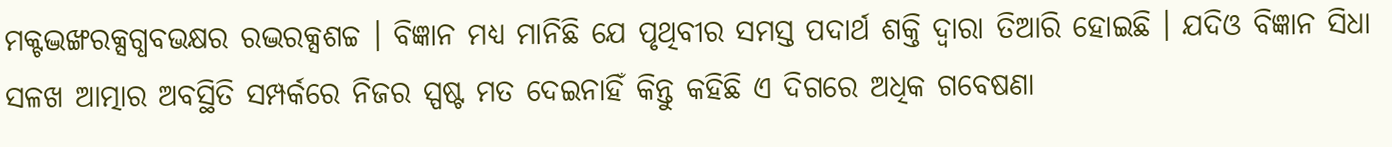ମକ୍ଟଦ୍ଭଙ୍ଖରକ୍ସଗ୍ଧବଭକ୍ଷର ରଦ୍ଭରକ୍ସଶଚ୍ଚ । ବିଜ୍ଞାନ ମଧ୍ୟ ମାନିଛି ଯେ ପୃଥିବୀର ସମସ୍ତ ପଦାର୍ଥ ଶକ୍ତି ଦ୍ୱାରା ତିଆରି ହୋଇଛି । ଯଦିଓ ବିଜ୍ଞାନ ସିଧା ସଳଖ ଆତ୍ମାର ଅବସ୍ଥିତି ସମ୍ପର୍କରେ ନିଜର ସ୍ପଷ୍ଟ ମତ ଦେଇନାହିଁ କିନ୍ତୁ କହିଛି ଏ ଦିଗରେ ଅଧିକ ଗବେଷଣା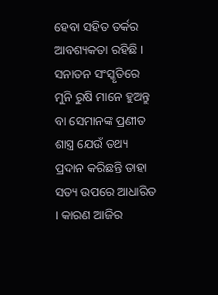ହେବା ସହିତ ତର୍କର ଆବଶ୍ୟକତା ରହିଛି । ସନାତନ ସଂସ୍କୃତିରେ ମୁନି ରୁଷି ମାନେ ହୁଅନ୍ତୁ ବା ସେମାନଙ୍କ ପ୍ରଣୀତ ଶାସ୍ତ୍ର ଯେଉଁ ତଥ୍ୟ ପ୍ରଦାନ କରିଛନ୍ତି ତାହା ସତ୍ୟ ଉପରେ ଆଧାରିତ । କାରଣ ଆଜିର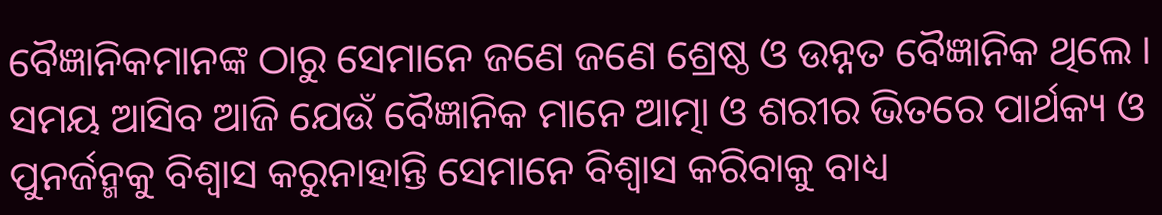ବୈଜ୍ଞାନିକମାନଙ୍କ ଠାରୁ ସେମାନେ ଜଣେ ଜଣେ ଶ୍ରେଷ୍ଠ ଓ ଉନ୍ନତ ବୈଜ୍ଞାନିକ ଥିଲେ । ସମୟ ଆସିବ ଆଜି ଯେଉଁ ବୈଜ୍ଞାନିକ ମାନେ ଆତ୍ମା ଓ ଶରୀର ଭିତରେ ପାର୍ଥକ୍ୟ ଓ ପୁନର୍ଜନ୍ମକୁ ବିଶ୍ୱାସ କରୁନାହାନ୍ତି ସେମାନେ ବିଶ୍ୱାସ କରିବାକୁ ବାଧ୍ୟ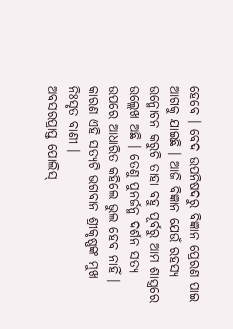ହେବେ । ବେଦ ଉପନିଷଦରୁ ବିଜ୍ଞାନ ପ୍ରେରଣ ପାଇ ଆଗକୁ ଯାଇଛି । ଆଜି ବିଜ୍ଞାନ ଯେଉଁ ରହସ୍ୟ ଉନ୍ମୋଚନ କରୁଚି ତାହା ବହୁ ପୂର୍ବରୁ ଆମ ଶାସ୍ତ୍ରରେ ଉଲ୍ଲେଖ ଅଛି । ତେଣୁ ପୁନର୍ଜନ୍ମ ଦର୍ଶନ ସତ୍ୟ ଉପରେ ଆଧାରିତ କହିଲେ ଭୁଲ ହେବ ନାହିଁ । କାରଣ ଏହି ସତ୍ୟଟି ଭଗବାନ ଶ୍ରୀକୃଷ୍ଣଙ୍କ ମୁଖ ନିଃସୃତ ବାଣୀ ।
ଅବସରପ୍ରାପ୍ତ ପୋଲିସ୍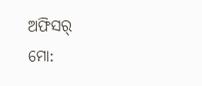ଅଫିସର୍
ମୋ: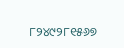୮୨୪୯୨୮୧୫୬୭